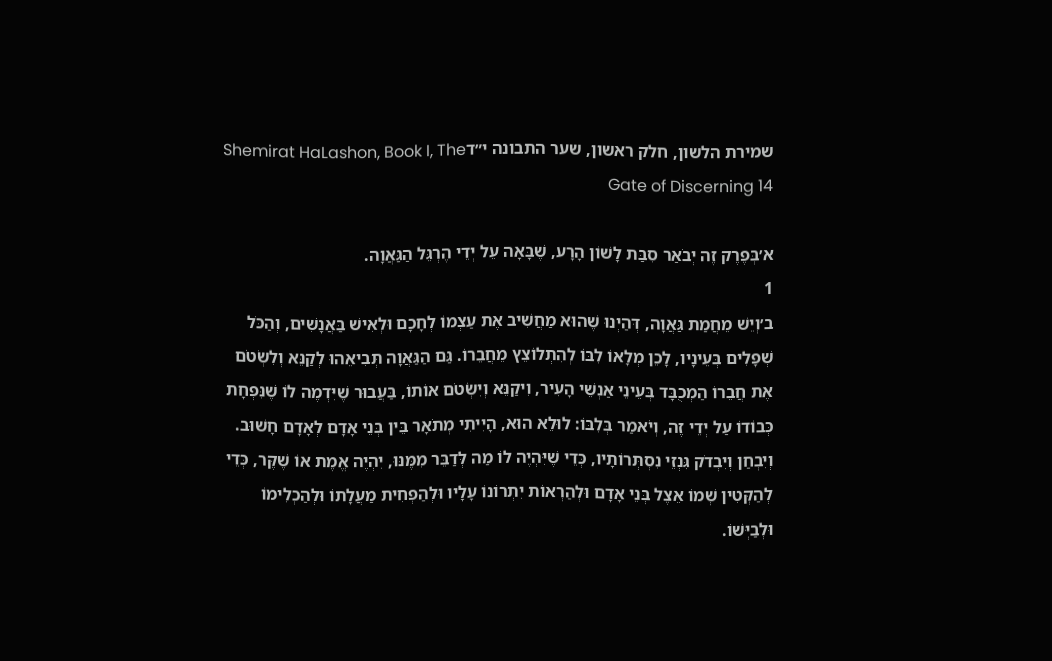שמירת הלשון, חלק ראשון, שער התבונה י״דShemirat HaLashon, Book I, The Gate of Discerning 14

א׳בְּפֶרֶק זֶה יְבֹאַר סִבַּת לָשׁוֹן הָרָע, שֶׁבָּאָה עֵל יְדֵי הֶרְגֵּל הַגַּאֲוָה.
1
ב׳וְיֵשׁ מֵחֲמַת גַּאֲוָה, דְּהַיְנוּ שֶׁהוּא מַחֲשִׁיב אֶת עַצְמוֹ לְחָכָם וּלְאִישׁ בַּאֲנָשִׁים, וְהַכֹּל שְׁפָלִים בְּעֵינָיו, לָכֵן מְלָאוֹ לִבּוֹ לְהִתְלוֹצֵץ מֵחֲבֵרוֹ. גַּם הַגַּאֲוָה תְּבִיאֵהוּ לְקַנֵּא וְלִשְׂטֹם אֶת חֲבֵרוֹ הַמְכֻבָּד בְּעֵינֵי אַנְשֵׁי הָעִיר, וִיקַנֵּא וְיִשְׂטֹם אוֹתוֹ, בַּעֲבוּר שֶׁיִּדְמֶה לוֹ שֶׁנִּפְחָת כְּבוֹדוֹ עַל יְדֵי זֶה, וְיֹאמַר בְּלִבּוֹ: לוּלֵא הוּא, הָיִיתִי מְתֹאָר בֵּין בְּנֵי אָדָם לְאָדָם חָשׁוּב. וְיִבְחַן וְיִבְדֹק גִּנְזֵי נִסְתְּרוֹתָיו, כְּדֵי שֶׁיִּהְיֶה לוֹ מַה לְּדַבֵּר מִמֶּנּוּ, יִהְיֶה אֱמֶת אוֹ שֶׁקֶּר, כְּדֵי לְהַקְּטִין שְׁמוֹ אֵצֶל בְּנֵי אָדָם וּלְהַרְאוֹת יִתְרוֹנוֹ עָלָיו וּלְהַפְחִית מַעֲלָתוֹ וּלְהַכְלִימוֹ וּלְבַיְּשׁוֹ.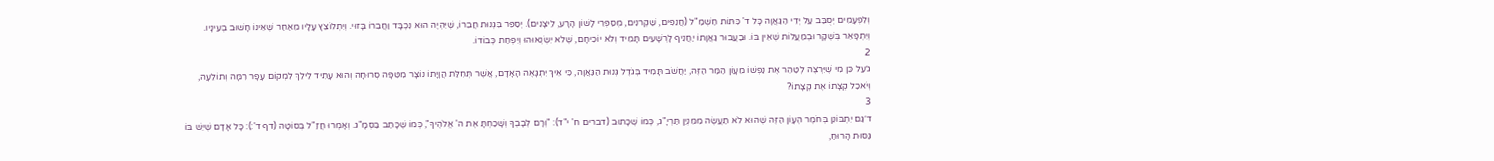וְלִפְעָמִים יְסֻבַּב עַל יְדֵי הַגַּאֲוָה כָּל ד' כִּתּוֹת חַשְׁמַ"ל (חֲנֵפִים, שַׁקְרנִים, מְסַפְּרֵי לָשׁוֹן הָרָע, לֵיצָנִים). יְסַפֵּר בִּגְנוּת חֲבֵרוֹ, שֶׁיִּהְיֶה הוּא נִכְבָּד וַחֲבֵרוֹ בָּזוּי. וְיִתְלוֹצֵץ עָלָיו מֵאַחַר שֶׁאֵינוֹ חָשׁוּב בְּעֵינָיו. וְיִתְפָּאֵר בְּשֶׁקָר וּבְמַעֲלוֹת שֶׁאֵין בּוֹ. וּבַעֲבוּר גַּאֲוָתוֹ יַחֲנִיף לָרְשָׁעִים תָּמִיד וְלֹא יוֹכִיחָם, שֶׁלֹא יִשְׂנְאוּהוּ וְיִפְחַת כְּבוֹדוֹ.
2
ג׳עַל כֵּן מִי שֶׁיִּרְצֶה לְטַהֵר אֶת נַפְשׁוֹ מֵעָוֹן הַמַּר הַזֶּה, יַחֲשֹׁב תָּמִיד בְּגֹדֶל גְּנוּת הַגַּאֲוָה, כִּי אֵיךְ יִתְגָּאֶה הָאָדָם, אֲשֶׁר תְּחִלַּת הֲוָיָתוֹ נוֹצָר מִטִּפָּה סְרוּחָה וְהוּא עָתִיד לֵילֵךְ לִמְקוֹם עָפָר רִמָּה וְתוֹלֵעָה, וְיֹאכַל קְצָתוֹ אֶת קְצָתוֹ?
3
ד׳גַּם יִתְבּוֹנֵן בְּחֹמֶר הֶעָוֹן הַזֶּה שֶׁהוּא לֹא תַעֲשֶׂה מִמִּנְיַן תַּרְיָ"ג, כְּמוֹ שֶׁכָּתוּב (דברים ח' י"ד): "וְרָם לְבָבֶךָ וְשָׁכַחְתָּ אֶת ה' אֱלֹהֶיךָ", כְּמוֹ שֶׁכָּתַב בַּסְּמָ"ג. וְאָמְרוּ חֲזַ"ל בְּסוֹטָה (דף ד':): כָּל אָדָם שֶׁיֵּשׁ בּוֹ גַּסּוּת הָרוּחַ,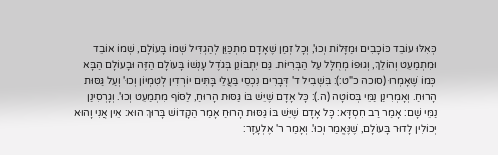כְּאִלּוּ עוֹבֵד כּוֹכָבִים וּמַזָּלוֹת וְכוּ', וְכָל זְמַן שֶׁאָדָם מִתְכַּוֵּן לְהַגְדִּיל שְׁמוֹ בָּעוֹלָם, שְׁמוֹ אוֹבֵד וּמִתְמַעֵט וְהוֹלֵךְ, וְגוּפוֹ מְחֻלָּל עַל הַבְּרִיּוֹת. גַּם יִתְבּוֹנֵן בְּגֹדֶל עָנְשׁוֹ בָּעוֹלָם הַזֶּה וּבָעוֹלָם הַבָּא כְּמוֹ שֶׁאָמְרוּ (סוכה כ"ט:): בִּשְׁבִיל ד' דְּבָרִים נִכְסֵי בַּעֲלֵי בָּתִּים יוֹרְדִין לְטִמְיוֹן וְכוּ' וְעַל גַּסּוּת הָרוּחַ. וְאָמְרִינַן נַמֵּי בְּסוֹטָה (ה.): כָּל אָדָם שֶׁיֵּשׁ בּוֹ גַּסּוּת הָרוּחַ, לַסּוֹף מִתְמַעֵט וְכוּ'. וְגָרְסִינַן נַמֵּי שָׁם: אָמַר רַב חִסְדָּא: כָּל אָדָם שֶׁיֵּשׁ בּוֹ גַּסּוּת הָרוּחַ אָמַר הַקָדוֹשׁ בָּרוּךְ הוּא: אֵין אֲנִי וָהוּא יְכוֹלִין לָדוּר בָּעוֹלָם, שֶׁנֶּאֱמַר וְכוּ'. וְאָמַר ר' אֶלְעָזָר: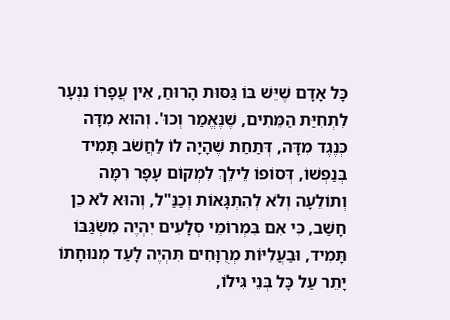כָּל אָדָם שֶׁיֵּשׁ בּוֹ גַּסּוּת הָרוּחַ, אֵין עֲפָרוֹ נִנְעָר לִתְחִיַּת הַמֵּתִים, שֶׁנֶּאֱמַר וְכוּ'. וְהוּא מִדָּה כְּנֶגֶד מִדָּה, דְּתַחַת שֶׁהָיָה לוֹ לַחֲשֹׁב תָּמִיד בְּנַפְשׁוֹ, דְּסוֹפוֹ לֵילֵךְ לִמְקוֹם עָפָר רִמָּה וְתוֹלֵעָה וְלֹא לְהִתְגָּאוֹת וְכַנַּ"ל, וְהוּא לֹא כֵן חָשַׁב, כִּי אִם בִּמְרוֹמֵי סְלָעִים יִהְיֶה מִשְׂגַּבּוֹ תָּמִיד, וּבַעֲלִיּוֹת מְרֻוָּחִים תִּהְיֶה לָעַד מְנוּחָתוֹ יָתֵר עַל כָּל בְּנֵי גִּילוֹ,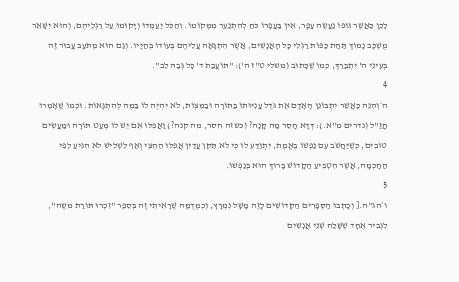לָכֵן כַּאֲשֶׁר גּוּפוֹ נַעֲשֶׂה עָפָר, אֵין בַּעֲפָרוֹ כֹּחַ לְהִתְנַעֵר מִמְּקוֹמוֹ. וְהַכֹּל יַעַמְדוּ וְיָקוּמוּ עַל רַגְלֵיהֶם, וְהוּא יִשָּׁאֵר מֻשְׁכָּב נָמוֹךְ תַּחַת כַּפּוֹת רַגְלֵי כָּל הָאֲנָשִׁים, אֲשֶׁר הִתְגָּאָה עֲלֵיהֶם בְּעוֹדוֹ בְּחַיָּיו. וְגַם הוּא מְתֹעָב עֲבוּר זֶה בְּעֵינֵי ה' יִתְבָּרַךְ, כְּמוֹ שֶׁכָּתוּב (משלי ט"ז ה'): "תּוֹעֲבַת ד' כָּל גְּבַהּ לֵב".
4
ה׳וְהִנֵּה כַּאֲשֶׁר יִתְבּוֹנֵן הָאָדָם אֶת גֹּדֶל עֲנִיּוּתוֹ בַּתּוֹרָה וּבַמִּצְוֹת, לֹא יִהְיֶה לוֹ בַּמֶּה לְּהִתְגָּאוֹת. וּכְמוֹ שֶׁאָמְרוּ חֲזַ"ל (נדרים מ"א.): דְּדָא חָסֵר מַה קָּנָה? (כשזה חסר, מה קנה?) וַאֲפִלּוּ אִם יֵשׁ לוֹ מְעַט תּוֹרָה וּמַעֲשִׂים טוֹבִים, כְּשֶׁיַּחֲשֹׁב עִם נַפְשׁוֹ בֶּאֱמֶת, יִתְוַדַּע לוֹ כִּי לֹא תִּקִּן עֲדַיִן אֲפִלּוּ הַחֵצִי וְאַף לִשְׁלִישׁ לֹא הִגִּיעַ לְפִי הַחָכְמָה, אֲשֶׁר הִטְבִּיעַ הַקָדוֹשׁ בָּרוּךְ הוּא בְּנַפְשׁוֹ.
5
ו׳הג"ה.[ וְכָתְבוּ הַסְּפָרִים הַקְּדוֹשִׁים לָזֶה מָשָׁל נִמְרָץ, וְכִמְדֻמֶּה שֶׁרָאִיתִי זֶה בְּסֵפֶר "זִכְרוּ תּוֹרַת מֹשֶה", לִגְבִיר אֶחָד שֶׁשָּׁלַח שְׁנֵי אֲנָשִׁים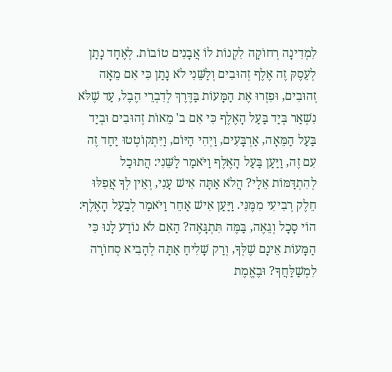לִמְדִינָה רְחוֹקָה לִקְנוֹת לוֹ אֲבָנִים טוֹבוֹת. לְאֶחָד נָתַן לְעֵסֶקּ זֶה אֶלֶף זְהוּבִים וְלַשֵּׁנִי לֹא נָתַן כִּי אִם מֵאָה זְהוּבִים, וּפִזְרוּ אֶת הַמָּעוֹת בַּדֶּרֶךְ לְדִבְרֵי הֶבֶל, עַד שֶׁלֹּא נִשְׁאַר בְּיַד בַּעַל הָאֶלֶף כִּי אִם ב' מֵאוֹת זְהוּבִים וּבְיַד בַּעַל הַמֵּאָה, אַרְבָּעִים, וַיְהִי הַיּוֹם, וַיִּתְקוֹטְטוּ יַחַד זֶה עִם זֶה, וַיַּעַן בַּעַל הָאֶלֶף וַיֹּאמַר לַשֵּׁנִי: הֲתוּכַל לְהִתְדַּמּוֹת אֵלַי? הֲלֹא אַתָּה אִישׁ עָנִי, וְאֵין לְךָ אֲפִלּוּ חֵלֶק רְבִיעִי מִמֶּנִּי. וַיַּעַן אִישׁ אַחֵר וַיֹּאמַר לְבַעַל הָאֶלֶף: הוֹי סָכָל וְגֵאֶה, בַּמֶּה תִּתְגָּאֶה? הַאִם לֹא נוֹדַע לָנוּ כִּי הַמָּעוֹת אֵינָם שֶׁלְּךָ, וְרַק שָׁלִיחַ אַתָּה לְהָבִיא סְחוֹרָה לִמְשַׁלַּחֲךָ? וּבֶאֱמֶת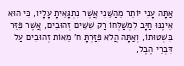אַתָּה עָנִי יוֹתֵר מֵהַשֵּׁנִי אֲשֶׁר נִתְגָּאֵיתָ עָלָיו, כִּי הוּא אֵינֶנּוּ חַיָּב לִמְשַׁלְּחוֹ רַק שִׁשִּׁים זְהוּבִים, אֲשֶׁר פִּזֵּר בִּשְׁטוּתוֹ, וְאַתָּה הֲלֹא פִּזַּרְתָּ ח' מֵאוֹת זְהוּבִים עַל דִּבְרֵי הֶבֶל,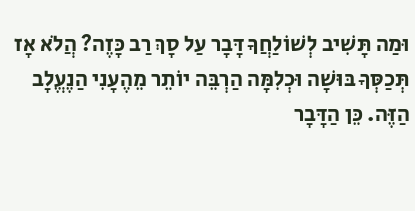וּמַה תָּשִׁיב לְשׁוֹלַחֲךָ דָּבָר עַל סָךְ רַב כָּזֶה? הֲלֹא אָז תְּכַסְּךָ בּוּשָׁה וּכְלִמָּה הַרְבֵּה יוֹתֵר מֵהֶעָנִי הַנֶעֱלָב הַזֶּה. כֵּן הַדָּבָר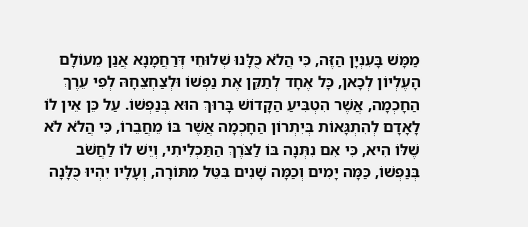מַמָּשׁ בָּעִנְיָן הַזֶּה, כִּי הֲלֹא כֻּלָּנוּ שְׁלוּחֵי דְּרַחֲמָנָא אֲנַן מֵעוֹלָם הָעֶלְיוֹן לְכָאן, כָּל אֶחָד לְתַקֵּן אֶת נַפְשׁוֹ וּלְצַחְצֵחָהּ לְפִי עֵרֶךְ הַחָכְמָה, אֲשֶׁר הִטְבִּיעַ הַקָדוֹשׁ בָּרוּךְ הוּא בְּנַפְשׁוֹ. עַל כֵּן אֵין לוֹ לָאָדָם לְהִתְגָּאוֹת בְּיִתְרוֹן הַחָכְמָה אֲשֶׁר בּוֹ מֵחֲבֵרוֹ, כִּי הֲלֹא לֹא שֶׁלּוֹ הִיא, כִּי אִם נִתְּנָה בּוֹ לַצֹּרֶךְ הַתַּכְלִיתִי, וְיֵשׁ לוֹ לַחֲשֹׁב בְּנַפְשׁוֹ, כַּמָּה יָמִים וְכַמָּה שָׁנִים בִּטֵּל מִתּוֹרָה, וְעָלָיו יִהְיוּ כֻּלָּנָה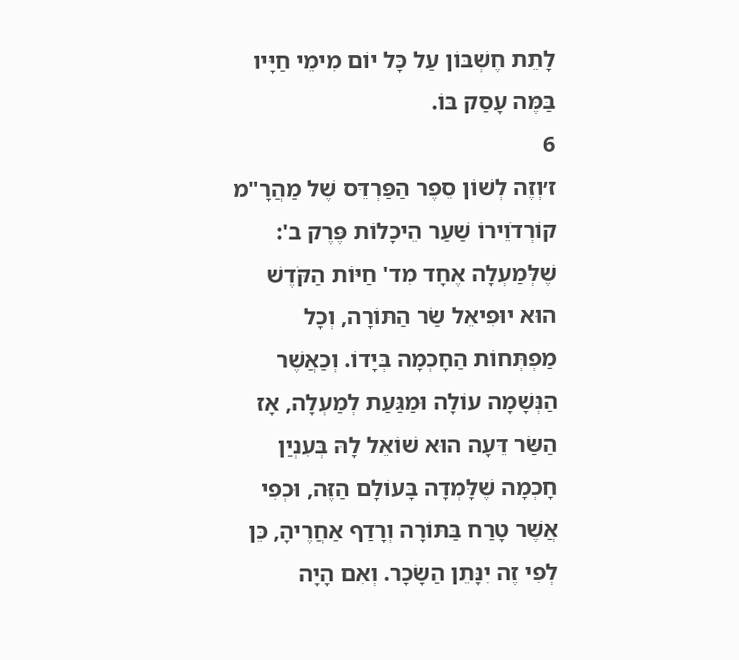לָתֵת חֶשְׁבּוֹן עַל כָּל יוֹם מִימֵי חַיָּיו בַּמֶּה עָסַק בּוֹ.
6
ז׳וְזֶה לְשׁוֹן סֵפֶר הַפַּרְדֵּס שֶׁל מַהֲרָ"מ קוֹרְדֹוֵירוֹ שַׁעַר הֵיכָלוֹת פֶּרֶק ב': שֶׁלְּמַעְלָה אֶחָד מִד' חַיּוֹת הַקֹּדֶשׁ הוּא יוּפִיאֵל שַׂר הַתּוֹרָה, וְכָל מַפְתְּחוֹת הַחָכְמָה בְּיָדוֹ. וְכַאֲשֶׁר הַנְּשָׁמָה עוֹלָה וּמַגַּעַת לְמַעְלָה, אָז הַשַּׂר דֵּעָה הוּא שׁוֹאֵל לָהּ בְּעִנְיַן חָכְמָה שֶׁלָּמְדָה בָּעוֹלָם הַזֶּה, וּכְפִי אֲשֶׁר טָרַח בַּתּוֹרָה וְרָדַף אַחֲרֶיהָ, כֵּן לְפִי זֶה יִנָּתֵן הַשָׂכָר. וְאִם הָיָה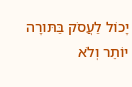יָכוֹל לַעֲסֹק בַּתּורָה יוֹתֵר וְלֹא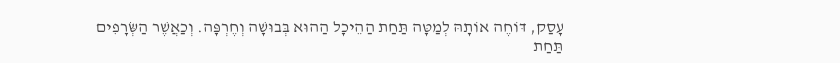עָסַק, דּוֹחֶה אוֹתָהּ לְמַטָּה תַּחַת הַהֵיכָל הַהוּא בְּבוּשָׁה וְחֶרְפָּה. וְכַאֲשֶׁר הַשְּׂרָפִים תַּחַת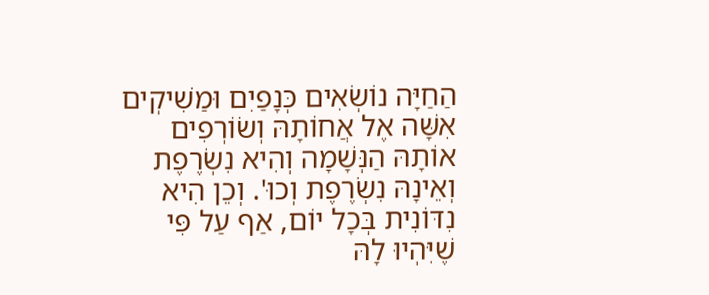הַחַיָּה נוֹשְׂאִים כְּנָפַיִם וּמַשִׁיקְים אִשָּׁה אֶל אֲחוֹתָהּ וְשׂוֹרְפִים אוֹתָהּ הַנְּשָׁמָה וְהִיא נִשְׂרֶפֶת וְאֵינָהּ נִשְׂרֶפֶת וְכוּ'. וְכֵן הִיא נִדּוֹנִית בְּכָל יוֹם, אַף עַל פִּי שֶׁיִּהְיוּ לָהּ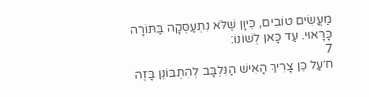מַעֲשִׂים טוֹבִים, כֵּיוָן שֶׁלֹּא נִתְעַסְּקָה בַּתּוֹרָה כָּרָאוּי. עַד כָּאן לְשׁוֹנוֹ:
7
ח׳עַל כֵּן צָרִיךְ הָאִישׁ הַנִּלְבָּב לְהִתְבּוֹנֵן בָּזֶה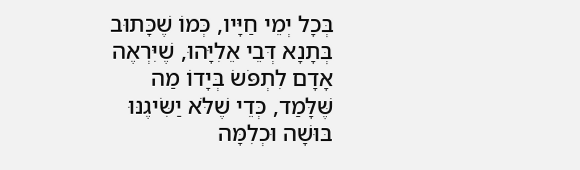בְּכָל יְמֵי חַיָּיו, כְּמוֹ שֶׁכָּתוּב בְּתָנָא דְּבֵי אֵלִיָּהוּ, שֶׁיִּרְאֶה אָדָם לִתְפֹּשׂ בְּיָדוֹ מַה שֶּׁלָּמַד, כְּדֵי שֶׁלֹּא יַשִּׂיגֶנּוּ בּוּשָׁה וּכְלִמָּה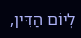לְיוֹם הַדִּין,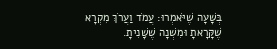בְּשָׁעָה שֶׁיֹּאמְרוּ: עֲמֹד וַעֲרֹךְ מִקְרָא שֶׁקָּרָאתָ וּמִשְׁנָה שֶׁשָּׁנִיתָ.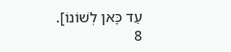עַד כָּאן לְשׁוֹנוֹ].
8